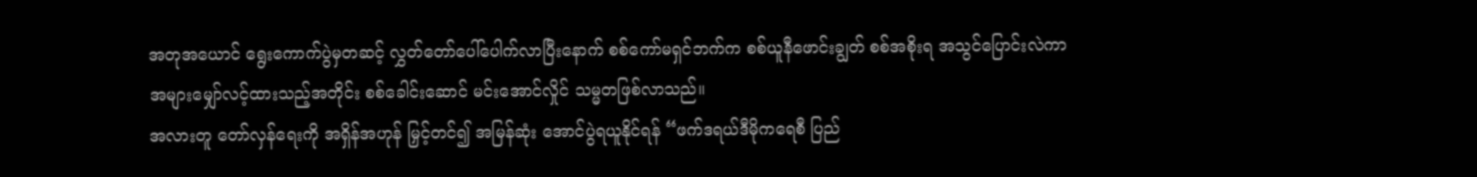အတုအယောင် ရွေးကောက်ပွဲမှတဆင့် လွှတ်တော်ပေါ်ပေါက်လာပြီးနောက် စစ်ကော်မရှင်ဘက်က စစ်ယူနီဖောင်းချွတ် စစ်အစိုးရ အသွင်ပြောင်းလဲကာ အများမျှော်လင့်ထားသည့်အတိုင်း စစ်ခေါင်းဆောင် မင်းအောင်လှိုင် သမ္မတဖြစ်လာသည်။
အလားတူ တော်လှန်ရေးကို အရှိန်အဟုန် မြှင့်တင်၍ အမြန်ဆုံး အောင်ပွဲရယူနိုင်ရန် “ဖက်ဒရယ်ဒီမိုကရေစီ ပြည်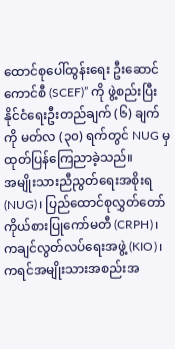ထောင်စုပေါ်ထွန်းရေး ဦးဆောင်ကောင်စီ (SCEF)” ကို ဖွဲ့စည်းပြီး နိုင်ငံရေးဦးတည်ချက် (၆) ချက်ကို မတ်လ (၃၀) ရက်တွင် NUG မှ ထုတ်ပြန်ကြေညာခဲ့သည်။
အမျိုးသားညီညွတ်ရေးအစိုးရ (NUG)၊ ပြည်ထောင်စုလွှတ်တော် ကိုယ်စားပြုကော်မတီ (CRPH)၊ ကချင်လွတ်လပ်ရေးအဖွဲ့ (KIO)၊ ကရင်အမျိုးသားအစည်းအ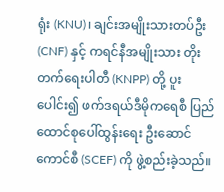ရုံး (KNU)၊ ချင်းအမျိုးသားတပ်ဦး (CNF) နှင့် ကရင်နီအမျိုးသား တိုးတက်ရေးပါတီ (KNPP) တို့ ပူးပေါင်း၍ ဖက်ဒရယ်ဒီမိုကရေစီ ပြည်ထောင်စုပေါ်ထွန်းရေး ဦးဆောင်ကောင်စီ (SCEF) ကို ဖွဲ့စည်းခဲ့သည်။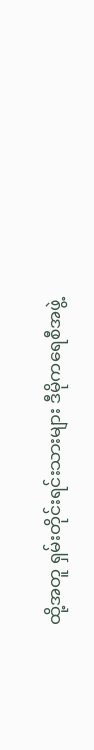ထို့အတူ ရှမ်းတိုင်းရင်းသားများ ဒီမိုကရေစီအဖွဲ့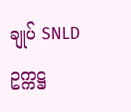ချုပ် SNLD ဥက္ကဋ္ဌ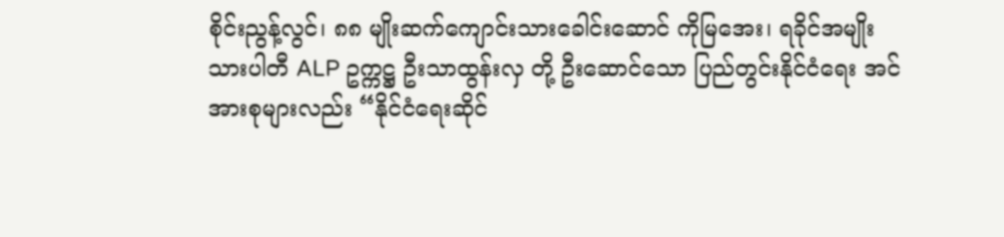စိုင်းညွန့်လွင်၊ ၈၈ မျိုးဆက်ကျောင်းသားခေါင်းဆောင် ကိုမြအေး၊ ရခိုင်အမျိုးသားပါတီ ALP ဥက္ကဋ္ဌ ဦးသာထွန်းလှ တို့ ဦးဆောင်သော ပြည်တွင်းနိုင်ငံရေး အင်အားစုများလည်း “နိုင်ငံရေးဆိုင်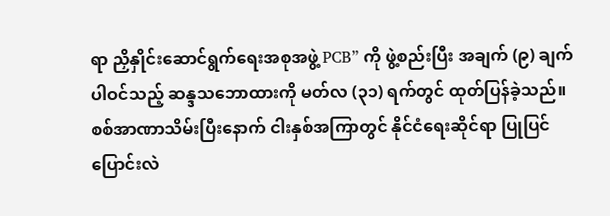ရာ ညှိနှိုင်းဆောင်ရွက်ရေးအစုအဖွဲ့ PCB” ကို ဖွဲ့စည်းပြီး အချက် (၉) ချက် ပါဝင်သည့် ဆန္ဒသဘောထားကို မတ်လ (၃၁) ရက်တွင် ထုတ်ပြန်ခဲ့သည်။
စစ်အာဏာသိမ်းပြီးနောက် ငါးနှစ်အကြာတွင် နိုင်ငံရေးဆိုင်ရာ ပြုပြင်ပြောင်းလဲ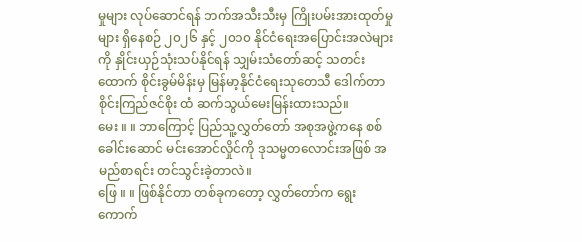မှုများ လုပ်ဆောင်ရန် ဘက်အသီးသီးမှ ကြိုးပမ်းအားထုတ်မှုများ ရှိနေစဉ် ၂၀၂၆ နှင့် ၂၀၁၀ နိုင်ငံရေးအပြောင်းအလဲများကို နှိုင်းယှဉ်သုံးသပ်နိုင်ရန် သျှမ်းသံတော်ဆင့် သတင်းထောက် စိုင်းခွမ်မိန်းမှ မြန်မာ့နိုင်ငံရေးသုတေသီ ဒေါက်တာစိုင်းကြည်ဇင်စိုး ထံ ဆက်သွယ်မေးမြန်းထားသည်။
မေး ။ ။ ဘာကြောင့် ပြည်သူ့လွှတ်တော် အစုအဖွဲ့ကနေ စစ်ခေါင်းဆောင် မင်းအောင်လှိုင်ကို ဒုသမ္မတလောင်းအဖြစ် အမည်စာရင်း တင်သွင်းခဲ့တာလဲ။
ဖြေ ။ ။ ဖြစ်နိုင်တာ တစ်ခုကတော့ လွှတ်တော်က ရွေးကောက်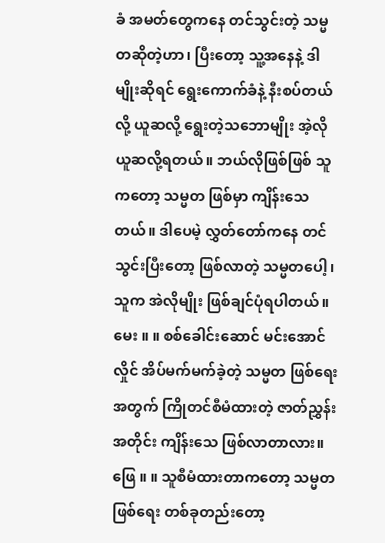ခံ အမတ်တွေကနေ တင်သွင်းတဲ့ သမ္မတဆိုတဲ့ဟာ၊ ပြီးတော့ သူ့အနေနဲ့ ဒါမျိုးဆိုရင် ရွေးကောက်ခံနဲ့ နီးစပ်တယ်လို့ ယူဆလို့ ရွေးတဲ့သဘောမျိုး အဲ့လို ယူဆလို့ရတယ်။ ဘယ်လိုဖြစ်ဖြစ် သူကတော့ သမ္မတ ဖြစ်မှာ ကျိန်းသေတယ်။ ဒါပေမဲ့ လွှတ်တော်ကနေ တင်သွင်းပြီးတော့ ဖြစ်လာတဲ့ သမ္မတပေါ့၊ သူက အဲလိုမျိုး ဖြစ်ချင်ပုံရပါတယ်။
မေး ။ ။ စစ်ခေါင်းဆောင် မင်းအောင်လှိုင် အိပ်မက်မက်ခဲ့တဲ့ သမ္မတ ဖြစ်ရေးအတွက် ကြိုတင်စီမံထားတဲ့ ဇာတ်ညွှန်းအတိုင်း ကျိန်းသေ ဖြစ်လာတာလား။
ဖြေ ။ ။ သူစီမံထားတာကတော့ သမ္မတဖြစ်ရေး တစ်ခုတည်းတော့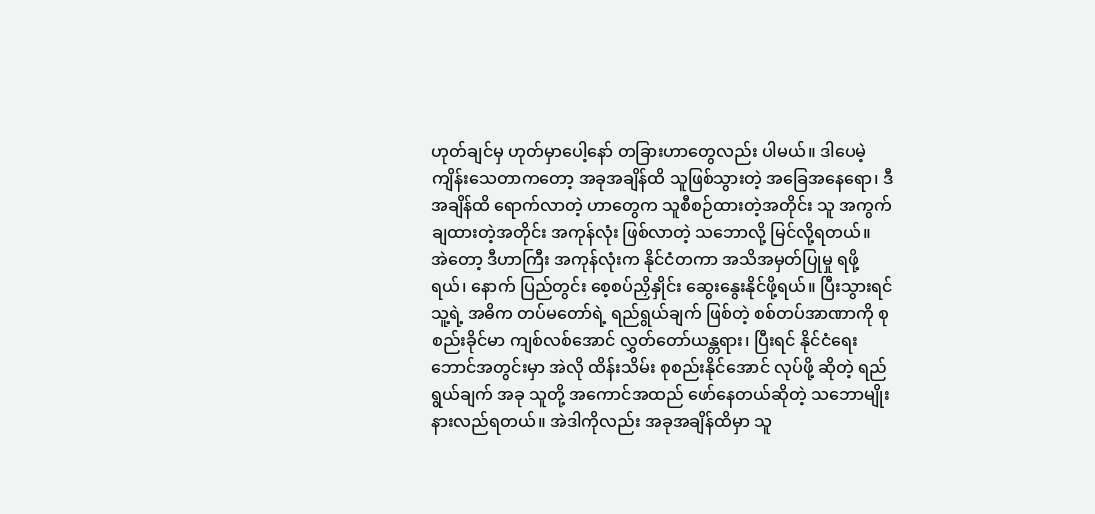ဟုတ်ချင်မှ ဟုတ်မှာပေါ့နော် တခြားဟာတွေလည်း ပါမယ်။ ဒါပေမဲ့ ကျိန်းသေတာကတော့ အခုအချိန်ထိ သူဖြစ်သွားတဲ့ အခြေအနေရော၊ ဒီအချိန်ထိ ရောက်လာတဲ့ ဟာတွေက သူစီစဉ်ထားတဲ့အတိုင်း သူ အကွက်ချထားတဲ့အတိုင်း အကုန်လုံး ဖြစ်လာတဲ့ သဘောလို့ မြင်လို့ရတယ်။
အဲတော့ ဒီဟာကြီး အကုန်လုံးက နိုင်ငံတကာ အသိအမှတ်ပြုမှု ရဖို့ရယ်၊ နောက် ပြည်တွင်း စေ့စပ်ညှိနှိုင်း ဆွေးနွေးနိုင်ဖို့ရယ်။ ပြီးသွားရင် သူ့ရဲ့ အဓိက တပ်မတော်ရဲ့ ရည်ရွယ်ချက် ဖြစ်တဲ့ စစ်တပ်အာဏာကို စုစည်းခိုင်မာ ကျစ်လစ်အောင် လွှတ်တော်ယန္တရား၊ ပြီးရင် နိုင်ငံရေး ဘောင်အတွင်းမှာ အဲလို ထိန်းသိမ်း စုစည်းနိုင်အောင် လုပ်ဖို့ ဆိုတဲ့ ရည်ရွယ်ချက် အခု သူတို့ အကောင်အထည် ဖော်နေတယ်ဆိုတဲ့ သဘောမျိုး နားလည်ရတယ်။ အဲဒါကိုလည်း အခုအချိန်ထိမှာ သူ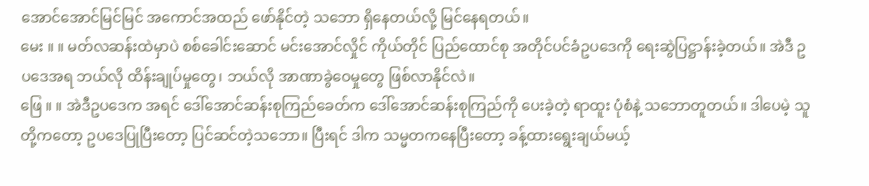အောင်အောင်မြင်မြင် အကောင်အထည် ဖော်နိုင်တဲ့ သဘော ရှိနေတယ်လို့ မြင်နေရတယ်။
မေး ။ ။ မတ်လဆန်းထဲမှာပဲ စစ်ခေါင်းဆောင် မင်းအောင်လှိုင် ကိုယ်တိုင် ပြည်ထောင်စု အတိုင်ပင်ခံဥပဒေကို ရေးဆွဲပြဋ္ဌာန်းခဲ့တယ်။ အဲဒီ ဥပဒေအရ ဘယ်လို ထိန်းချုပ်မှုတွေ၊ ဘယ်လို အာဏာခွဲဝေမှုတွေ ဖြစ်လာနိုင်လဲ။
ဖြေ ။ ။ အဲဒီဥပဒေက အရင် ဒေါ်အောင်ဆန်းစုကြည်ခေတ်က ဒေါ်အောင်ဆန်းစုကြည်ကို ပေးခဲ့တဲ့ ရာထူး ပုံစံနဲ့ သဘောတူတယ်။ ဒါပေမဲ့ သူတို့ကတော့ ဥပဒေပြုပြီးတော့ ပြင်ဆင်တဲ့သဘော။ ပြီးရင် ဒါက သမ္မတကနေပြီးတော့ ခန့်ထားရွေးချယ်မယ့်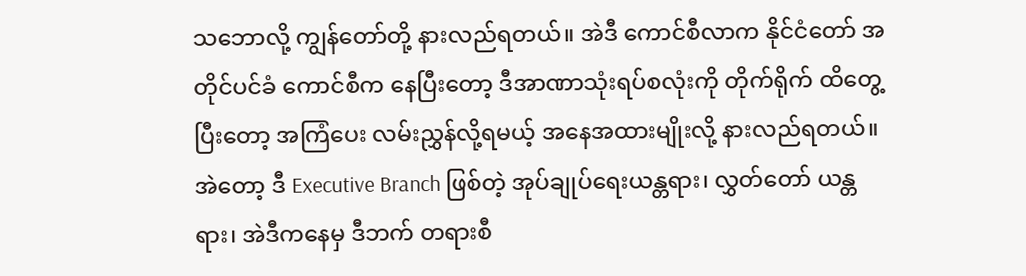သဘောလို့ ကျွန်တော်တို့ နားလည်ရတယ်။ အဲဒီ ကောင်စီလာက နိုင်ငံတော် အတိုင်ပင်ခံ ကောင်စီက နေပြီးတော့ ဒီအာဏာသုံးရပ်စလုံးကို တိုက်ရိုက် ထိတွေ့ပြီးတော့ အကြံပေး လမ်းညွှန်လို့ရမယ့် အနေအထားမျိုးလို့ နားလည်ရတယ်။
အဲတော့ ဒီ Executive Branch ဖြစ်တဲ့ အုပ်ချုပ်ရေးယန္တရား၊ လွှတ်တော် ယန္တရား၊ အဲဒီကနေမှ ဒီဘက် တရားစီ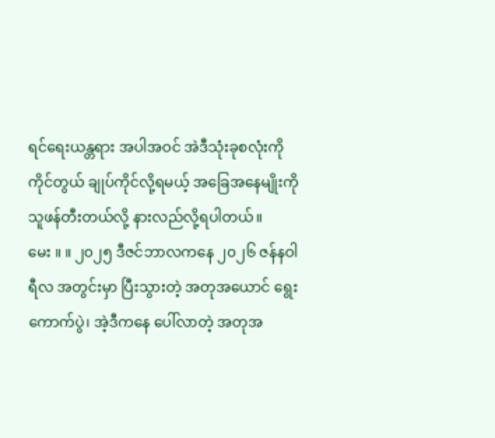ရင်ရေးယန္တရား အပါအဝင် အဲဒီသုံးခုစလုံးကို ကိုင်တွယ် ချုပ်ကိုင်လို့ရမယ့် အခြေအနေမျိုးကို သူဖန်တီးတယ်လို့ နားလည်လို့ရပါတယ်။
မေး ။ ။ ၂၀၂၅ ဒီဇင်ဘာလကနေ ၂၀၂၆ ဇန်နဝါရီလ အတွင်းမှာ ပြီးသွားတဲ့ အတုအယောင် ရွေးကောက်ပွဲ၊ အဲ့ဒီကနေ ပေါ်လာတဲ့ အတုအ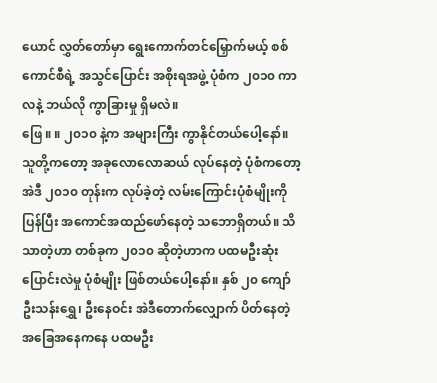ယောင် လွှတ်တော်မှာ ရွေးကောက်တင်မြှောက်မယ့် စစ်ကောင်စီရဲ့ အသွင်ပြောင်း အစိုးရအဖွဲ့ ပုံစံက ၂၀၁၀ ကာလနဲ့ ဘယ်လို ကွာခြားမှု ရှိမလဲ။
ဖြေ ။ ။ ၂၀၁၀ နဲ့က အများကြီး ကွာနိုင်တယ်ပေါ့နော်။ သူတို့ကတော့ အခုလောလောဆယ် လုပ်နေတဲ့ ပုံစံကတော့ အဲဒီ ၂၀၁၀ တုန်းက လုပ်ခဲ့တဲ့ လမ်းကြောင်းပုံစံမျိုးကို ပြန်ပြီး အကောင်အထည်ဖော်နေတဲ့ သဘောရှိတယ်။ သိသာတဲ့ဟာ တစ်ခုက ၂၀၁၀ ဆိုတဲ့ဟာက ပထမဦးဆုံး ပြောင်းလဲမှု ပုံစံမျိုး ဖြစ်တယ်ပေါ့နော်။ နှစ် ၂၀ ကျော် ဦးသန်းရွှေ၊ ဦးနေဝင်း အဲဒီတောက်လျှောက် ပိတ်နေတဲ့ အခြေအနေကနေ ပထမဦး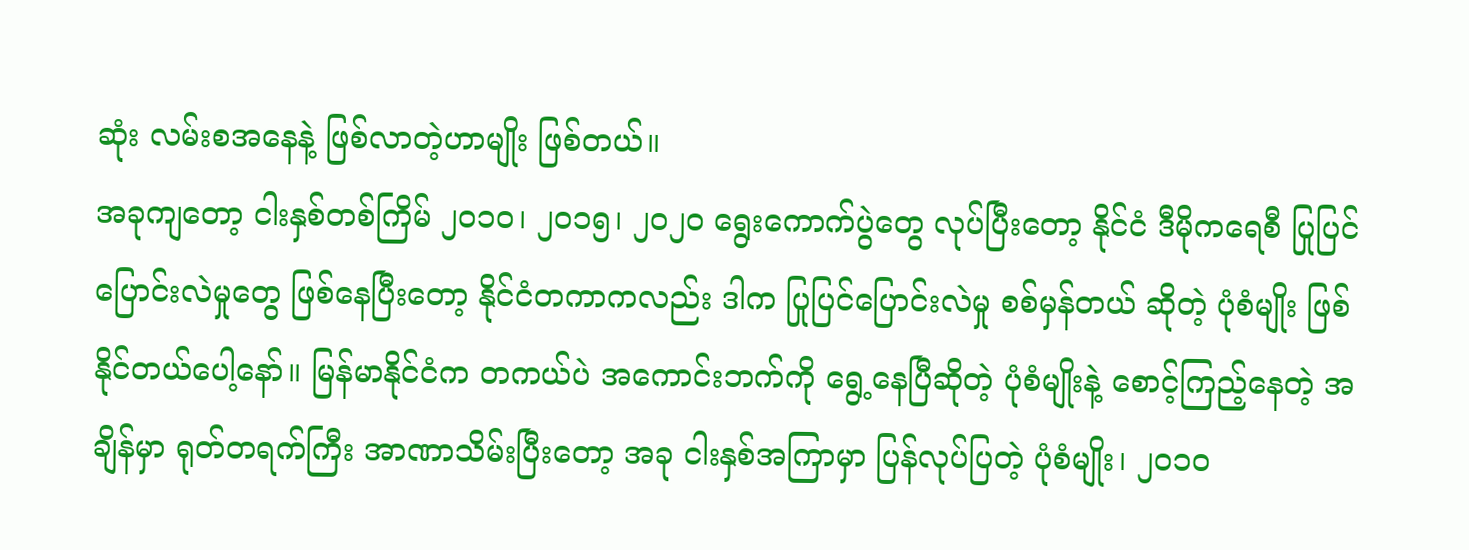ဆုံး လမ်းစအနေနဲ့ ဖြစ်လာတဲ့ဟာမျိုး ဖြစ်တယ်။
အခုကျတော့ ငါးနှစ်တစ်ကြိမ် ၂၀၁၀၊ ၂၀၁၅၊ ၂၀၂၀ ရွေးကောက်ပွဲတွေ လုပ်ပြီးတော့ နိုင်ငံ ဒီမိုကရေစီ ပြုပြင်ပြောင်းလဲမှုတွေ ဖြစ်နေပြီးတော့ နိုင်ငံတကာကလည်း ဒါက ပြုပြင်ပြောင်းလဲမှု စစ်မှန်တယ် ဆိုတဲ့ ပုံစံမျိုး ဖြစ်နိုင်တယ်ပေါ့နော်။ မြန်မာနိုင်ငံက တကယ်ပဲ အကောင်းဘက်ကို ရွေ့နေပြီဆိုတဲ့ ပုံစံမျိုးနဲ့ စောင့်ကြည့်နေတဲ့ အချိန်မှာ ရုတ်တရက်ကြီး အာဏာသိမ်းပြီးတော့ အခု ငါးနှစ်အကြာမှာ ပြန်လုပ်ပြတဲ့ ပုံစံမျိုး၊ ၂၀၁၀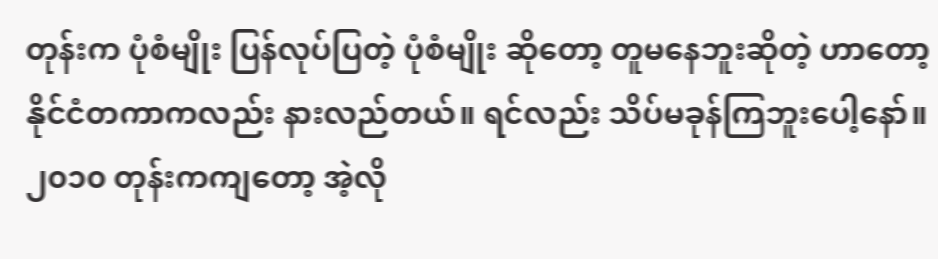တုန်းက ပုံစံမျိုး ပြန်လုပ်ပြတဲ့ ပုံစံမျိုး ဆိုတော့ တူမနေဘူးဆိုတဲ့ ဟာတော့ နိုင်ငံတကာကလည်း နားလည်တယ်။ ရင်လည်း သိပ်မခုန်ကြဘူးပေါ့နော်။
၂၀၁၀ တုန်းကကျတော့ အဲ့လို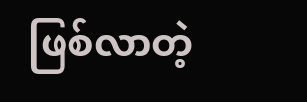ဖြစ်လာတဲ့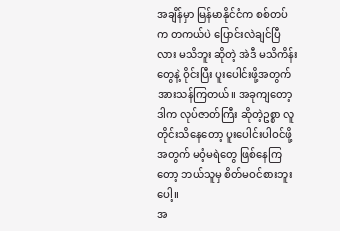အချိန်မှာ မြန်မာနိုင်ငံက စစ်တပ်က တကယ်ပဲ ပြောင်းလဲချင်ပြီလား မသိဘူး ဆိုတဲ့ အဲဒီ မသိကိန်းတွေနဲ့ ဝိုင်းပြီး ပူးပေါင်းဖို့အတွက် အားသန်ကြတယ်။ အခုကျတော့ ဒါက လုပ်ဇာတ်ကြီး ဆိုတဲ့ဥစ္စာ လူတိုင်းသိနေတော့ ပူးပေါင်းပါဝင်ဖို့အတွက် မဝံ့မရဲတွေ ဖြစ်နေကြတော့ ဘယ်သူမှ စိတ်မဝင်စားဘူးပေါ့။
အ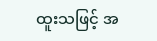ထူးသဖြင့် အ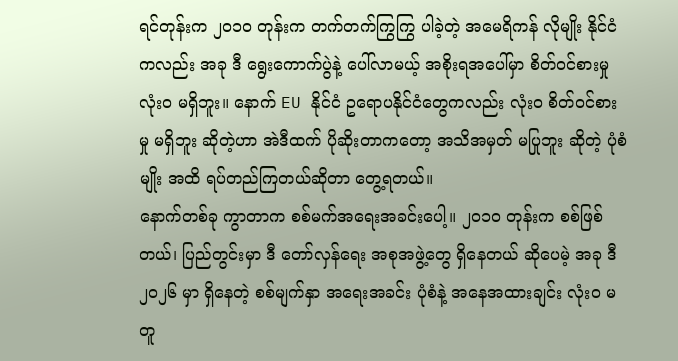ရင်တုန်းက ၂၀၁၀ တုန်းက တက်တက်ကြွကြွ ပါခဲ့တဲ့ အမေရိကန် လိုမျိုး နိုင်ငံကလည်း အခု ဒီ ရွေးကောက်ပွဲနဲ့ ပေါ်လာမယ့် အစိုးရအပေါ်မှာ စိတ်ဝင်စားမှု လုံးဝ မရှိဘူး။ နောက် EU နိုင်ငံ ဥရောပနိုင်ငံတွေကလည်း လုံးဝ စိတ်ဝင်စားမှု မရှိဘူး ဆိုတဲ့ဟာ အဲဒီထက် ပိုဆိုးတာကတော့ အသိအမှတ် မပြုဘူး ဆိုတဲ့ ပုံစံမျိုး အထိ ရပ်တည်ကြတယ်ဆိုတာ တွေ့ရတယ်။
နောက်တစ်ခု ကွာတာက စစ်မက်အရေးအခင်းပေါ့။ ၂၀၁၀ တုန်းက စစ်ဖြစ်တယ်၊ ပြည်တွင်းမှာ ဒီ တော်လှန်ရေး အစုအဖွဲ့တွေ ရှိနေတယ် ဆိုပေမဲ့ အခု ဒီ ၂၀၂၆ မှာ ရှိနေတဲ့ စစ်မျက်နှာ အရေးအခင်း ပုံစံနဲ့ အနေအထားချင်း လုံးဝ မတူ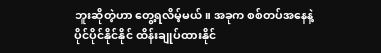ဘူးဆိုတဲ့ဟာ တွေ့ရလိမ့်မယ်။ အခုက စစ်တပ်အနေနဲ့ ပိုင်ပိုင်နိုင်နိုင် ထိန်းချုပ်ထားနိုင်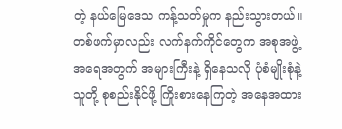တဲ့ နယ်မြေဒေသ ကန့်သတ်မှုက နည်းသွားတယ်။
တစ်ဖက်မှာလည်း လက်နက်ကိုင်တွေက အစုအဖွဲ့ အရေအတွက် အများကြီးနဲ့ ရှိနေသလို ပုံစံမျိုးစုံနဲ့ သူတို့ စုစည်းနိုင်ဖို့ ကြိုးစားနေကြတဲ့ အနေအထား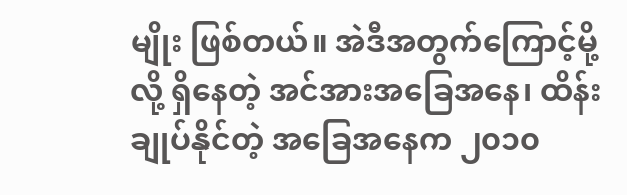မျိုး ဖြစ်တယ်။ အဲဒီအတွက်ကြောင့်မို့လို့ ရှိနေတဲ့ အင်အားအခြေအနေ၊ ထိန်းချုပ်နိုင်တဲ့ အခြေအနေက ၂၀၁၀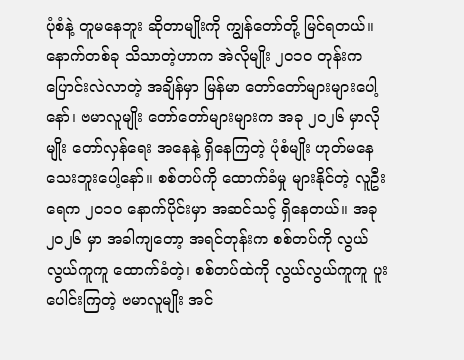ပုံစံနဲ့ တူမနေဘူး ဆိုတာမျိုးကို ကျွန်တော်တို့ မြင်ရတယ်။
နောက်တစ်ခု သိသာတဲ့ဟာက အဲလိုမျိုး ၂၀၁၀ တုန်းက ပြောင်းလဲလာတဲ့ အချိန်မှာ မြန်မာ တော်တော်များများပေါ့နော်၊ ဗမာလူမျိုး တော်တော်များများက အခု ၂၀၂၆ မှာလိုမျိုး တော်လှန်ရေး အနေနဲ့ ရှိနေကြတဲ့ ပုံစံမျိုး ဟုတ်မနေသေးဘူးပေါ့နော်။ စစ်တပ်ကို ထောက်ခံမှု များနိုင်တဲ့ လူဦးရေက ၂၀၁၀ နောက်ပိုင်းမှာ အဆင်သင့် ရှိနေတယ်။ အခု ၂၀၂၆ မှာ အခါကျတော့ အရင်တုန်းက စစ်တပ်ကို လွယ်လွယ်ကူကူ ထောက်ခံတဲ့၊ စစ်တပ်ထဲကို လွယ်လွယ်ကူကူ ပူးပေါင်းကြတဲ့ ဗမာလူမျိုး အင်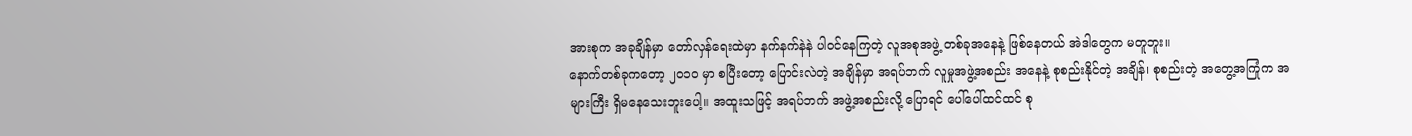အားစုက အခုချိန်မှာ တော်လှန်ရေးထဲမှာ နက်နက်နဲနဲ ပါဝင်နေကြတဲ့ လူအစုအဖွဲ့ တစ်ခုအနေနဲ့ ဖြစ်နေတယ် အဲဒါတွေက မတူဘူး။
နောက်တစ်ခုကတော့ ၂၀၁၀ မှာ စပြီးတော့ ပြောင်းလဲတဲ့ အချိန်မှာ အရပ်ဘက် လူမှုအဖွဲ့အစည်း အနေနဲ့ စုစည်းနိုင်တဲ့ အချိန်၊ စုစည်းတဲ့ အတွေ့အကြုံက အများကြီး ရှိမနေသေးဘူးပေါ့။ အထူးသဖြင့် အရပ်ဘက် အဖွဲ့အစည်းလို့ ပြောရင် ပေါ်ပေါ်ထင်ထင် စု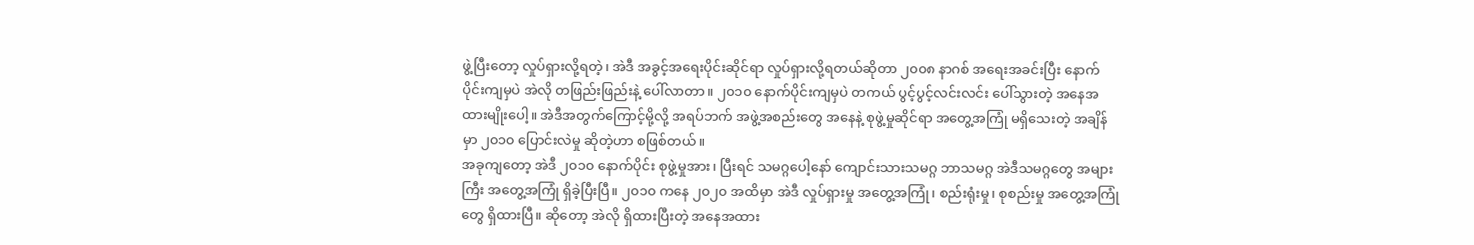ဖွဲ့ပြီးတော့ လှုပ်ရှားလို့ရတဲ့၊ အဲဒီ အခွင့်အရေးပိုင်းဆိုင်ရာ လှုပ်ရှားလို့ရတယ်ဆိုတာ ၂၀၀၈ နာဂစ် အရေးအခင်းပြီး နောက်ပိုင်းကျမှပဲ အဲလို တဖြည်းဖြည်းနဲ့ ပေါ်လာတာ။ ၂၀၁၀ နောက်ပိုင်းကျမှပဲ တကယ် ပွင့်ပွင့်လင်းလင်း ပေါ်သွားတဲ့ အနေအထားမျိုးပေါ့။ အဲဒီအတွက်ကြောင့်မို့လို့ အရပ်ဘက် အဖွဲ့အစည်းတွေ အနေနဲ့ စုဖွဲ့မှုဆိုင်ရာ အတွေ့အကြုံ မရှိသေးတဲ့ အချိန်မှာ ၂၀၁၀ ပြောင်းလဲမှု ဆိုတဲ့ဟာ စဖြစ်တယ်။
အခုကျတော့ အဲဒီ ၂၀၁၀ နောက်ပိုင်း စုဖွဲ့မှုအား၊ ပြီးရင် သမဂ္ဂပေါ့နော် ကျောင်းသားသမဂ္ဂ ဘာသမဂ္ဂ အဲဒီသမဂ္ဂတွေ အများကြီး အတွေ့အကြုံ ရှိခဲ့ပြီးပြီ။ ၂၀၁၀ ကနေ ၂၀၂၀ အထိမှာ အဲဒီ လှုပ်ရှားမှု အတွေ့အကြုံ၊ စည်းရုံးမှု၊ စုစည်းမှု အတွေ့အကြုံတွေ ရှိထားပြီ။ ဆိုတော့ အဲလို ရှိထားပြီးတဲ့ အနေအထား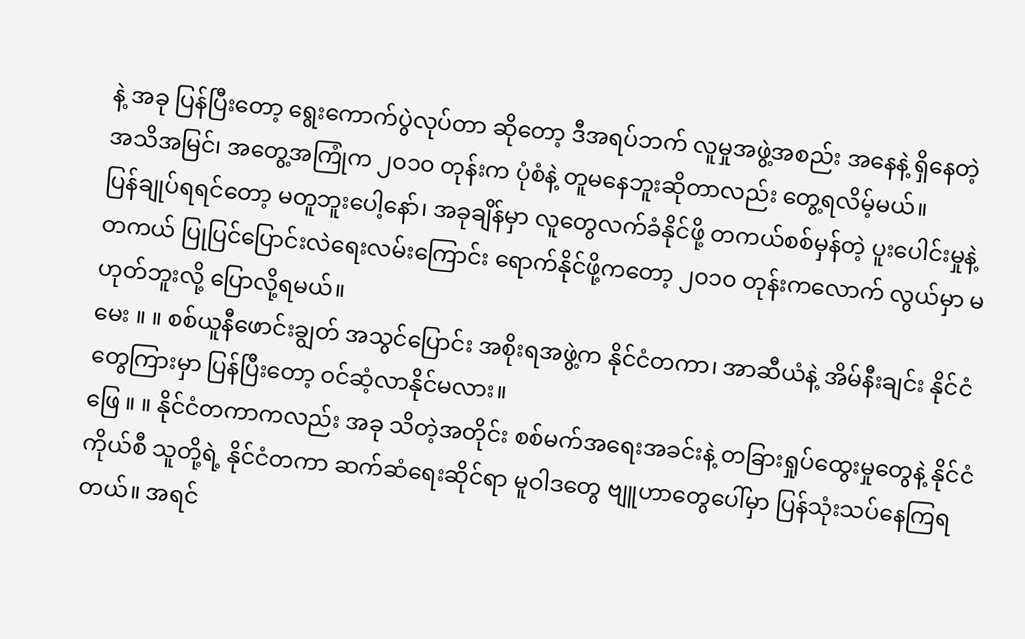နဲ့ အခု ပြန်ပြီးတော့ ရွေးကောက်ပွဲလုပ်တာ ဆိုတော့ ဒီအရပ်ဘက် လူမှုအဖွဲ့အစည်း အနေနဲ့ ရှိနေတဲ့ အသိအမြင်၊ အတွေ့အကြုံက ၂၀၁၀ တုန်းက ပုံစံနဲ့ တူမနေဘူးဆိုတာလည်း တွေ့ရလိမ့်မယ်။
ပြန်ချုပ်ရရင်တော့ မတူဘူးပေါ့နော်၊ အခုချိန်မှာ လူတွေလက်ခံနိုင်ဖို့ တကယ်စစ်မှန်တဲ့ ပူးပေါင်းမှုနဲ့ တကယ် ပြုပြင်ပြောင်းလဲရေးလမ်းကြောင်း ရောက်နိုင်ဖို့ကတော့ ၂၀၁၀ တုန်းကလောက် လွယ်မှာ မဟုတ်ဘူးလို့ ပြောလို့ရမယ်။
မေး ။ ။ စစ်ယူနီဖောင်းချွတ် အသွင်ပြောင်း အစိုးရအဖွဲ့က နိုင်ငံတကာ၊ အာဆီယံနဲ့ အိမ်နီးချင်း နိုင်ငံတွေကြားမှာ ပြန်ပြီးတော့ ဝင်ဆံ့လာနိုင်မလား။
ဖြေ ။ ။ နိုင်ငံတကာကလည်း အခု သိတဲ့အတိုင်း စစ်မက်အရေးအခင်းနဲ့ တခြားရှုပ်ထွေးမှုတွေနဲ့ နိုင်ငံကိုယ်စီ သူတို့ရဲ့ နိုင်ငံတကာ ဆက်ဆံရေးဆိုင်ရာ မူဝါဒတွေ ဗျူဟာတွေပေါ်မှာ ပြန်သုံးသပ်နေကြရတယ်။ အရင်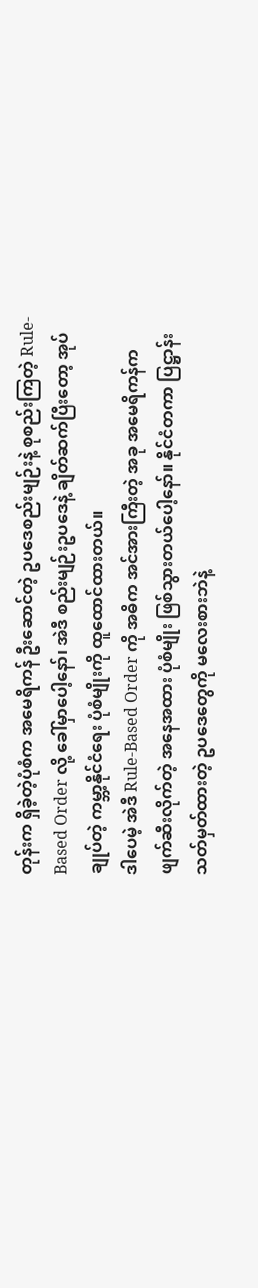တုန်းက ရှိခဲ့တဲ့ပုံစံက အမေရိကန် ဦးဆောင်တဲ့ ဥပဒေစည်းမျဉ်းနဲ့ စုစည်းကြတဲ့ Rule-Based Order လို့ ခေါ်မှာပေါ့နော်၊ အဲဒီ စည်းမျဉ်းဥပဒေနဲ့ ချိတ်ဆက်ပြီးတော့ အုပ်ချုပ်တဲ့ ကမ္ဘာ့နိုင်ငံရေး ပုံစံမျိုးကို ထူထောင်ထားတယ်။
ဒါပေမဲ့ အဲဒီ Rule-Based Order ကို အဓိက အင်အားကြီးတဲ့ အခု အမေရိကန်က ဖျက်ဆီးလိုက်တဲ့ အနေအထား ပုံစံမျိုး ဖြစ်သွားတယ်ပေါ့နော်။ နိုင်ငံတကာ ပြဋ္ဌာန်း သတ်မှတ်ထားတဲ့ ဥပဒေတွေကို မလေးစားဘဲနဲ့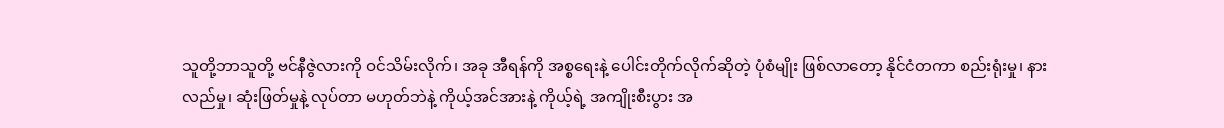သူတို့ဘာသူတို့ ဗင်နီဇွဲလားကို ဝင်သိမ်းလိုက်၊ အခု အီရန်ကို အစ္စရေးနဲ့ ပေါင်းတိုက်လိုက်ဆိုတဲ့ ပုံစံမျိုး ဖြစ်လာတော့ နိုင်ငံတကာ စည်းရုံးမှု၊ နားလည်မှု၊ ဆုံးဖြတ်မှုနဲ့ လုပ်တာ မဟုတ်ဘဲနဲ့ ကိုယ့်အင်အားနဲ့ ကိုယ့်ရဲ့ အကျိုးစီးပွား အ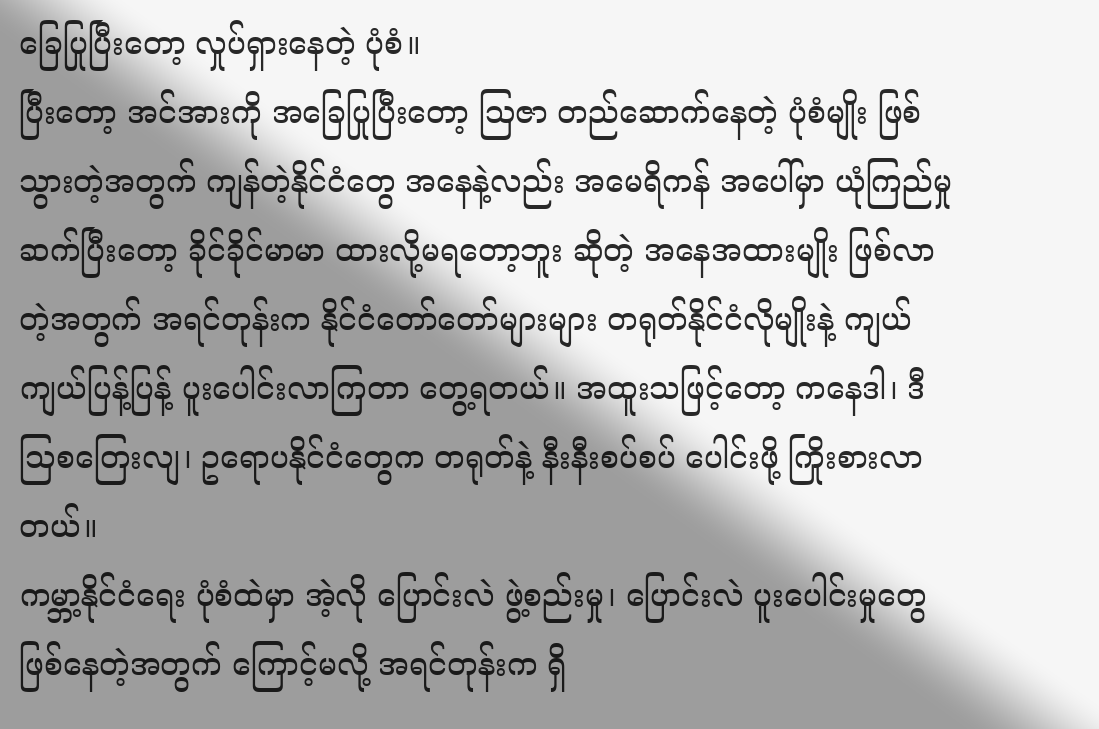ခြေပြုပြီးတော့ လှုပ်ရှားနေတဲ့ ပုံစံ။
ပြီးတော့ အင်အားကို အခြေပြုပြီးတော့ ဩဇာ တည်ဆောက်နေတဲ့ ပုံစံမျိုး ဖြစ်သွားတဲ့အတွက် ကျန်တဲ့နိုင်ငံတွေ အနေနဲ့လည်း အမေရိကန် အပေါ်မှာ ယုံကြည်မှု ဆက်ပြီးတော့ ခိုင်ခိုင်မာမာ ထားလို့မရတော့ဘူး ဆိုတဲ့ အနေအထားမျိုး ဖြစ်လာတဲ့အတွက် အရင်တုန်းက နိုင်ငံတော်တော်များများ တရုတ်နိုင်ငံလိုမျိုးနဲ့ ကျယ်ကျယ်ပြန့်ပြန့် ပူးပေါင်းလာကြတာ တွေ့ရတယ်။ အထူးသဖြင့်တော့ ကနေဒါ၊ ဒီ သြစတြေးလျ၊ ဥရောပနိုင်ငံတွေက တရုတ်နဲ့ နီးနီးစပ်စပ် ပေါင်းဖို့ ကြိုးစားလာတယ်။
ကမ္ဘာ့နိုင်ငံရေး ပုံစံထဲမှာ အဲ့လို ပြောင်းလဲ ဖွဲ့စည်းမှု၊ ပြောင်းလဲ ပူးပေါင်းမှုတွေ ဖြစ်နေတဲ့အတွက် ကြောင့်မလို့ အရင်တုန်းက ရှိ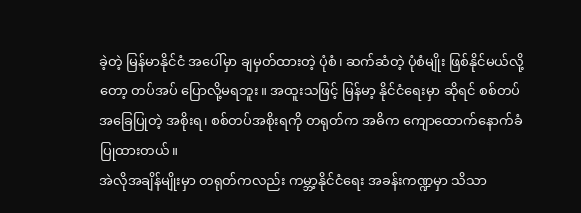ခဲ့တဲ့ မြန်မာနိုင်ငံ အပေါ်မှာ ချမှတ်ထားတဲ့ ပုံစံ၊ ဆက်ဆံတဲ့ ပုံစံမျိုး ဖြစ်နိုင်မယ်လို့တော့ တပ်အပ် ပြောလို့မရဘူး။ အထူးသဖြင့် မြန်မာ့ နိုင်ငံရေးမှာ ဆိုရင် စစ်တပ် အခြေပြုတဲ့ အစိုးရ၊ စစ်တပ်အစိုးရကို တရုတ်က အဓိက ကျောထောက်နောက်ခံ ပြုထားတယ်။
အဲလိုအချိန်မျိုးမှာ တရုတ်ကလည်း ကမ္ဘာ့နိုင်ငံရေး အခန်းကဏ္ဍမှာ သိသာ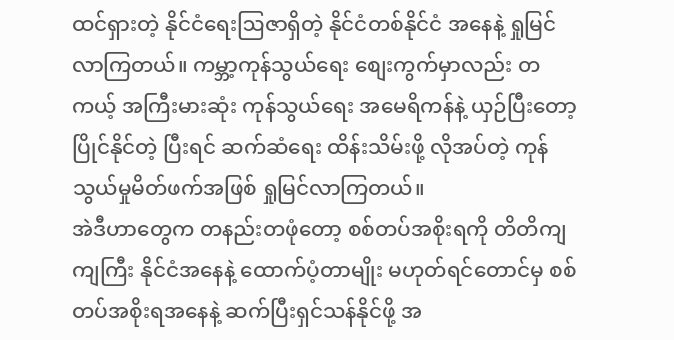ထင်ရှားတဲ့ နိုင်ငံရေးဩဇာရှိတဲ့ နိုင်ငံတစ်နိုင်ငံ အနေနဲ့ ရှုမြင်လာကြတယ်။ ကမ္ဘာ့ကုန်သွယ်ရေး စျေးကွက်မှာလည်း တကယ့် အကြီးမားဆုံး ကုန်သွယ်ရေး အမေရိကန်နဲ့ ယှဉ်ပြီးတော့ ပြိုင်နိုင်တဲ့ ပြီးရင် ဆက်ဆံရေး ထိန်းသိမ်းဖို့ လိုအပ်တဲ့ ကုန်သွယ်မှုမိတ်ဖက်အဖြစ် ရှုမြင်လာကြတယ်။
အဲဒီဟာတွေက တနည်းတဖုံတော့ စစ်တပ်အစိုးရကို တိတိကျကျကြီး နိုင်ငံအနေနဲ့ ထောက်ပံ့တာမျိုး မဟုတ်ရင်တောင်မှ စစ်တပ်အစိုးရအနေနဲ့ ဆက်ပြီးရှင်သန်နိုင်ဖို့ အ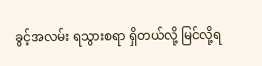ခွင့်အလမ်း ရသွားစရာ ရှိတယ်လို့ မြင်လို့ရ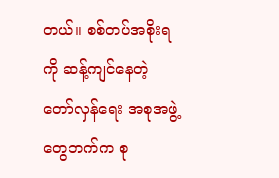တယ်။ စစ်တပ်အစိုးရကို ဆန့်ကျင်နေတဲ့ တော်လှန်ရေး အစုအဖွဲ့တွေဘက်က စု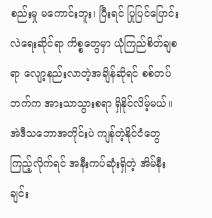စည်းမှု မကောင်းဘူး၊ ပြီးရင် ပြုပြင်ပြောင်းလဲရေးဆိုင်ရာ ကိစ္စတွေမှာ ယုံကြည်စိတ်ချစရာ လျော့နည်းလာတဲ့အချိန်ဆိုရင် စစ်တပ်ဘက်က အားသာသွားစရာ ရှိနိုင်လိမ့်မယ်။
အဲဒီသဘောအတိုင်းပဲ ကျန်တဲ့နိုင်ငံတွေ ကြည့်လိုက်ရင် အနီးကပ်ဆုံးရှိတဲ့ အိမ်နီးချင်း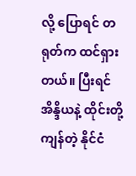လို့ ပြောရင် တရုတ်က ထင်ရှားတယ်။ ပြီးရင် အိန္ဒိယနဲ့ ထိုင်းတို့ ကျန်တဲ့ နိုင်ငံ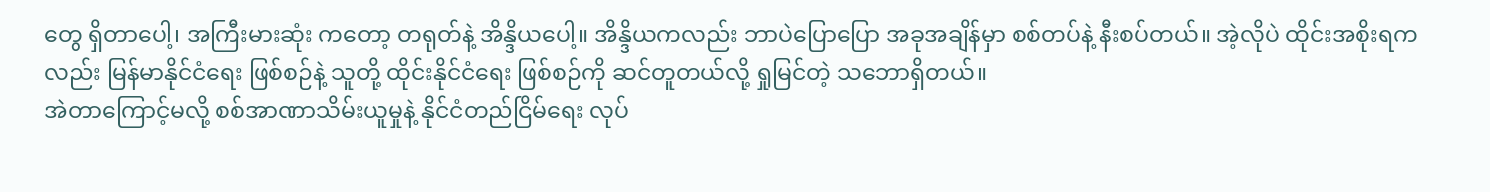တွေ ရှိတာပေါ့၊ အကြီးမားဆုံး ကတော့ တရုတ်နဲ့ အိန္ဒိယပေါ့။ အိန္ဒိယကလည်း ဘာပဲပြောပြော အခုအချိန်မှာ စစ်တပ်နဲ့ နီးစပ်တယ်။ အဲ့လိုပဲ ထိုင်းအစိုးရကလည်း မြန်မာနိုင်ငံရေး ဖြစ်စဉ်နဲ့ သူတို့ ထိုင်းနိုင်ငံရေး ဖြစ်စဉ်ကို ဆင်တူတယ်လို့ ရှုမြင်တဲ့ သဘောရှိတယ်။
အဲတာကြောင့်မလို့ စစ်အာဏာသိမ်းယူမှုနဲ့ နိုင်ငံတည်ငြိမ်ရေး လုပ်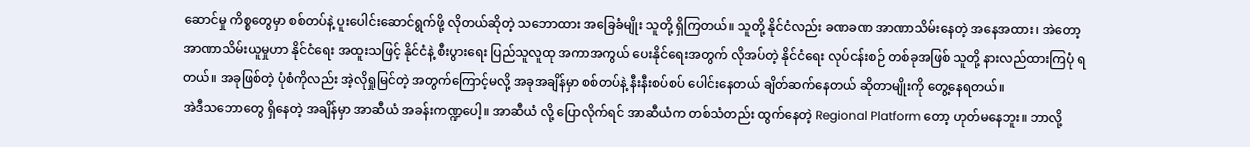ဆောင်မှု ကိစ္စတွေမှာ စစ်တပ်နဲ့ ပူးပေါင်းဆောင်ရွက်ဖို့ လိုတယ်ဆိုတဲ့ သဘောထား အခြေခံမျိုး သူတို့ ရှိကြတယ်။ သူတို့ နိုင်ငံလည်း ခဏခဏ အာဏာသိမ်းနေတဲ့ အနေအထား၊ အဲတော့ အာဏာသိမ်းယူမှုဟာ နိုင်ငံရေး အထူးသဖြင့် နိုင်ငံနဲ့ စီးပွားရေး ပြည်သူလူထု အကာအကွယ် ပေးနိုင်ရေးအတွက် လိုအပ်တဲ့ နိုင်ငံရေး လုပ်ငန်းစဉ် တစ်ခုအဖြစ် သူတို့ နားလည်ထားကြပုံ ရတယ်။ အခုဖြစ်တဲ့ ပုံစံကိုလည်း အဲ့လိုရှုမြင်တဲ့ အတွက်ကြောင့်မလို့ အခုအချိန်မှာ စစ်တပ်နဲ့ နီးနီးစပ်စပ် ပေါင်းနေတယ် ချိတ်ဆက်နေတယ် ဆိုတာမျိုးကို တွေ့နေရတယ်။
အဲဒီသဘောတွေ ရှိနေတဲ့ အချိန်မှာ အာဆီယံ အခန်းကဏ္ဍပေါ့။ အာဆီယံ လို့ ပြောလိုက်ရင် အာဆီယံက တစ်သံတည်း ထွက်နေတဲ့ Regional Platform တော့ ဟုတ်မနေဘူး။ ဘာလို့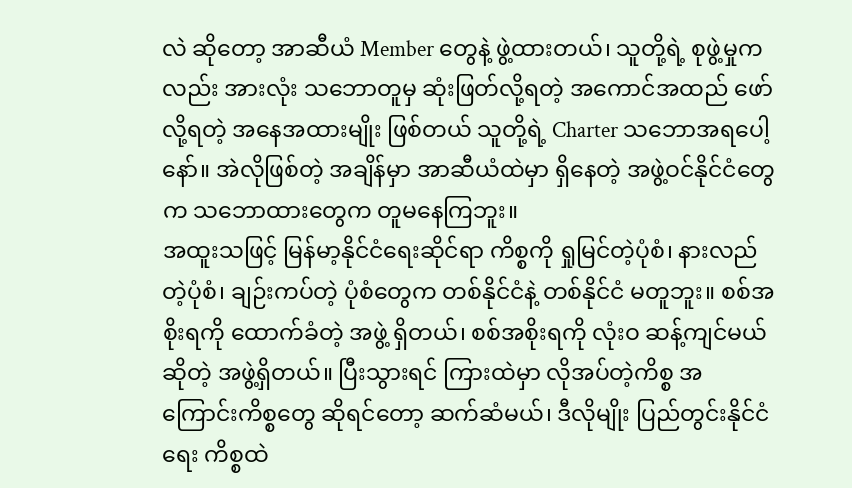လဲ ဆိုတော့ အာဆီယံ Member တွေနဲ့ ဖွဲ့ထားတယ်၊ သူတို့ရဲ့ စုဖွဲ့မှုကလည်း အားလုံး သဘောတူမှ ဆုံးဖြတ်လို့ရတဲ့ အကောင်အထည် ဖော်လို့ရတဲ့ အနေအထားမျိုး ဖြစ်တယ် သူတို့ရဲ့ Charter သဘောအရပေါ့နော်။ အဲလိုဖြစ်တဲ့ အချိန်မှာ အာဆီယံထဲမှာ ရှိနေတဲ့ အဖွဲ့ဝင်နိုင်ငံတွေက သဘောထားတွေက တူမနေကြဘူး။
အထူးသဖြင့် မြန်မာ့နိုင်ငံရေးဆိုင်ရာ ကိစ္စကို ရှုမြင်တဲ့ပုံစံ၊ နားလည်တဲ့ပုံစံ၊ ချဉ်းကပ်တဲ့ ပုံစံတွေက တစ်နိုင်ငံနဲ့ တစ်နိုင်ငံ မတူဘူး။ စစ်အစိုးရကို ထောက်ခံတဲ့ အဖွဲ့ ရှိတယ်၊ စစ်အစိုးရကို လုံးဝ ဆန့်ကျင်မယ် ဆိုတဲ့ အဖွဲ့ရှိတယ်။ ပြီးသွားရင် ကြားထဲမှာ လိုအပ်တဲ့ကိစ္စ အကြောင်းကိစ္စတွေ ဆိုရင်တော့ ဆက်ဆံမယ်၊ ဒီလိုမျိုး ပြည်တွင်းနိုင်ငံရေး ကိစ္စထဲ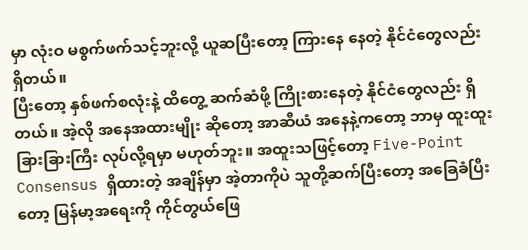မှာ လုံးဝ မစွက်ဖက်သင့်ဘူးလို့ ယူဆပြီးတော့ ကြားနေ နေတဲ့ နိုင်ငံတွေလည်း ရှိတယ်။
ပြီးတော့ နှစ်ဖက်စလုံးနဲ့ ထိတွေ့ ဆက်ဆံဖို့ ကြိုးစားနေတဲ့ နိုင်ငံတွေလည်း ရှိတယ်။ အဲ့လို အနေအထားမျိုး ဆိုတော့ အာဆီယံ အနေနဲ့ကတော့ ဘာမှ ထူးထူးခြားခြားကြီး လုပ်လို့ရမှာ မဟုတ်ဘူး။ အထူးသဖြင့်တော့ Five-Point Consensus ရှိထားတဲ့ အချိန်မှာ အဲ့တာကိုပဲ သူတို့ဆက်ပြီးတော့ အခြေခံပြီးတော့ မြန်မာ့အရေးကို ကိုင်တွယ်ဖြေ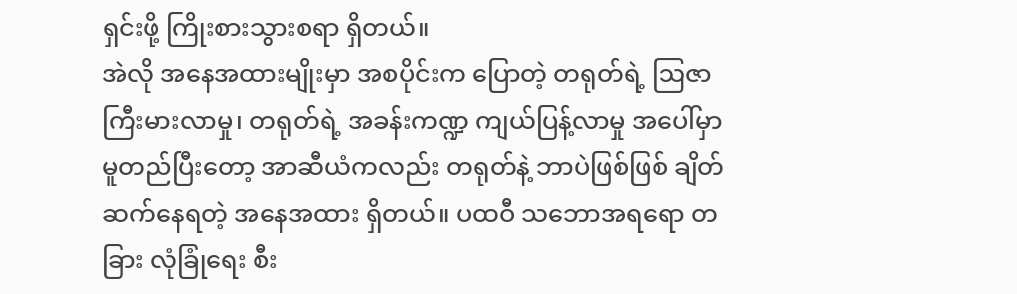ရှင်းဖို့ ကြိုးစားသွားစရာ ရှိတယ်။
အဲလို အနေအထားမျိုးမှာ အစပိုင်းက ပြောတဲ့ တရုတ်ရဲ့ ဩဇာ ကြီးမားလာမှု၊ တရုတ်ရဲ့ အခန်းကဏ္ဍ ကျယ်ပြန့်လာမှု အပေါ်မှာ မူတည်ပြီးတော့ အာဆီယံကလည်း တရုတ်နဲ့ ဘာပဲဖြစ်ဖြစ် ချိတ်ဆက်နေရတဲ့ အနေအထား ရှိတယ်။ ပထဝီ သဘောအရရော တခြား လုံခြုံရေး စီး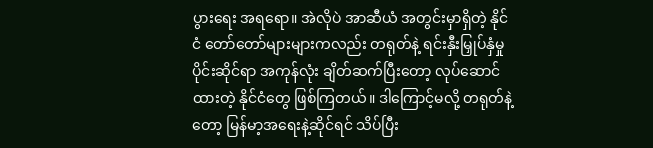ပွားရေး အရရော။ အဲလိုပဲ အာဆီယံ အတွင်းမှာရှိတဲ့ နိုင်ငံ တော်တော်များများကလည်း တရုတ်နဲ့ ရင်းနှီးမြှုပ်နှံမှု ပိုင်းဆိုင်ရာ အကုန်လုံး ချိတ်ဆက်ပြီးတော့ လုပ်ဆောင်ထားတဲ့ နိုင်ငံတွေ ဖြစ်ကြတယ်။ ဒါကြောင့်မလို့ တရုတ်နဲ့တော့ မြန်မာ့အရေးနဲ့ဆိုင်ရင် သိပ်ပြီး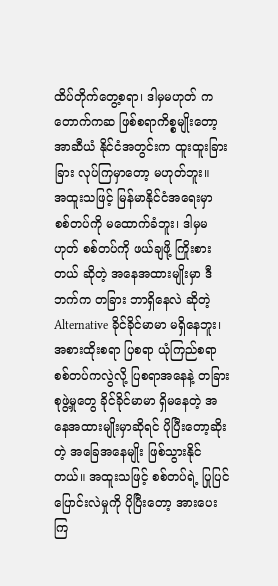ထိပ်တိုက်တွေ့စရာ၊ ဒါမှမဟုတ် ကတောက်ကဆ ဖြစ်စရာကိစ္စမျိုးတော့ အာဆီယံ နိုင်ငံအတွင်းက ထူးထူးခြားခြား လုပ်ကြမှာတော့ မဟုတ်ဘူး။
အထူးသဖြင့် မြန်မာနိုင်ငံအရေးမှာ စစ်တပ်ကို မထောက်ခံဘူး၊ ဒါမှမဟုတ် စစ်တပ်ကို ဖယ်ချဖို့ ကြိုးစားတယ် ဆိုတဲ့ အနေအထားမျိုးမှာ ဒီဘက်က တခြား ဘာရှိနေလဲ ဆိုတဲ့ Alternative ခိုင်ခိုင်မာမာ မရှိနေဘူး၊ အစားထိုးစရာ ပြစရာ ယုံကြည်စရာ စစ်တပ်ကလွဲလို့ ပြစရာအနေနဲ့ တခြားစုဖွဲ့မှုတွေ ခိုင်ခိုင်မာမာ ရှိမနေတဲ့ အနေအထားမျိုးမှာဆိုရင် ပိုပြီးတော့ဆိုးတဲ့ အခြေအနေမျိုး ဖြစ်သွားနိုင်တယ်။ အထူးသဖြင့် စစ်တပ်ရဲ့ ပြုပြင်ပြောင်းလဲမှုကို ပိုပြီးတော့ အားပေးကြ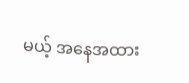မယ့် အနေအထား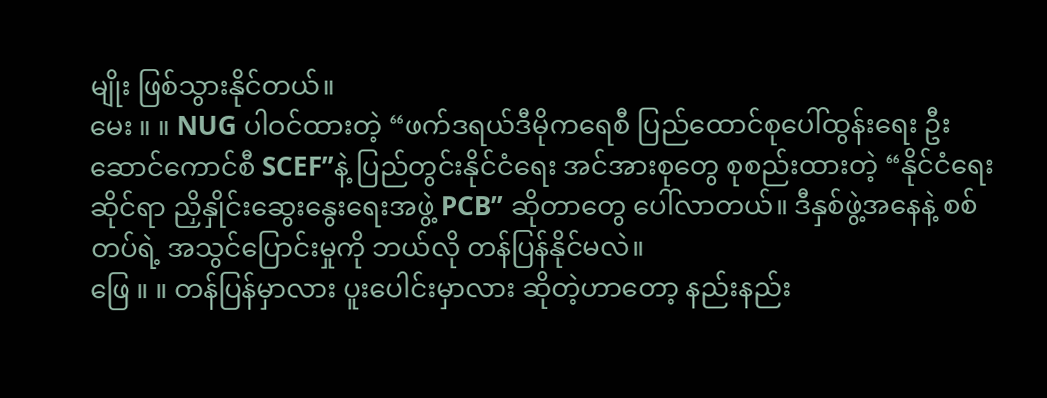မျိုး ဖြစ်သွားနိုင်တယ်။
မေး ။ ။ NUG ပါဝင်ထားတဲ့ “ဖက်ဒရယ်ဒီမိုကရေစီ ပြည်ထောင်စုပေါ်ထွန်းရေး ဦးဆောင်ကောင်စီ SCEF”နဲ့ ပြည်တွင်းနိုင်ငံရေး အင်အားစုတွေ စုစည်းထားတဲ့ “နိုင်ငံရေးဆိုင်ရာ ညှိနှိုင်းဆွေးနွေးရေးအဖွဲ့ PCB” ဆိုတာတွေ ပေါ်လာတယ်။ ဒီနှစ်ဖွဲ့အနေနဲ့ စစ်တပ်ရဲ့ အသွင်ပြောင်းမှုကို ဘယ်လို တန်ပြန်နိုင်မလဲ။
ဖြေ ။ ။ တန်ပြန်မှာလား ပူးပေါင်းမှာလား ဆိုတဲ့ဟာတော့ နည်းနည်း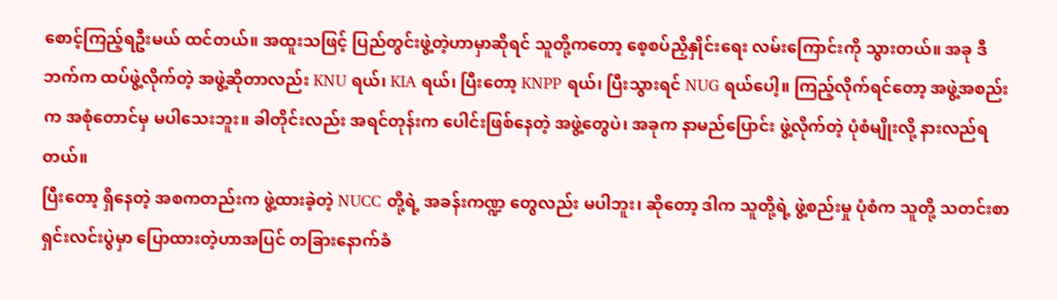စောင့်ကြည့်ရဦးမယ် ထင်တယ်။ အထူးသဖြင့် ပြည်တွင်းဖွဲ့တဲ့ဟာမှာဆိုရင် သူတို့ကတော့ စေ့စပ်ညှိနှိုင်းရေး လမ်းကြောင်းကို သွားတယ်။ အခု ဒီဘက်က ထပ်ဖွဲ့လိုက်တဲ့ အဖွဲ့ဆိုတာလည်း KNU ရယ်၊ KIA ရယ်၊ ပြီးတော့ KNPP ရယ်၊ ပြီးသွားရင် NUG ရယ်ပေါ့။ ကြည့်လိုက်ရင်တော့ အဖွဲ့အစည်းက အစုံတောင်မှ မပါသေးဘူး။ ခါတိုင်းလည်း အရင်တုန်းက ပေါင်းဖြစ်နေတဲ့ အဖွဲ့တွေပဲ၊ အခုက နာမည်ပြောင်း ဖွဲ့လိုက်တဲ့ ပုံစံမျိုးလို့ နားလည်ရတယ်။
ပြီးတော့ ရှိနေတဲ့ အစကတည်းက ဖွဲ့ထားခဲ့တဲ့ NUCC တို့ရဲ့ အခန်းကဏ္ဍ တွေလည်း မပါဘူး၊ ဆိုတော့ ဒါက သူတို့ရဲ့ ဖွဲ့စည်းမှု ပုံစံက သူတို့ သတင်းစာ ရှင်းလင်းပွဲမှာ ပြောထားတဲ့ဟာအပြင် တခြားနောက်ခံ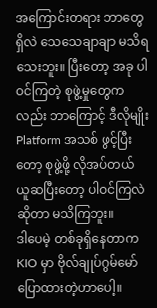အကြောင်းတရား ဘာတွေရှိလဲ သေသေချာချာ မသိရသေးဘူး။ ပြီးတော့ အခု ပါဝင်ကြတဲ့ စုဖွဲ့မှုတွေကလည်း ဘာကြောင့် ဒီလိုမျိုး Platform အသစ် ဖွင့်ပြီးတော့ စုဖွဲ့ဖို့ လိုအပ်တယ် ယူဆပြီးတော့ ပါဝင်ကြလဲ ဆိုတာ မသိကြဘူး။
ဒါပေမဲ့ တစ်ခုရှိနေတာက KIO မှာ ဗိုလ်ချုပ်ဂွမ်မော် ပြောထားတဲ့ဟာပေါ့။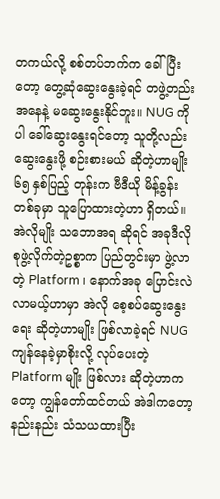တကယ်လို့ စစ်တပ်ဘက်က ခေါ်ပြီးတော့ တွေ့ဆုံဆွေးနွေးခဲ့ရင် တဖွဲ့တည်းအနေနဲ့ မဆွေးနွေးနိုင်ဘူး။ NUG ကိုပါ ခေါ်ဆွေးနွေးရင်တော့ သူတို့လည်း ဆွေးနွေးဖို့ စဉ်းစားမယ် ဆိုတဲ့ဟာမျိုး ၆၅ နှစ်ပြည့် တုန်းက ဗီဒီယို မိန့်ခွန်းတစ်ခုမှာ သူပြောထားတဲ့ဟာ ရှိတယ်။
အဲလိုမျိုး သဘောအရ ဆိုရင် အခုဒီလို စုဖွဲ့လိုက်တဲ့ဥစ္စာက ပြည်တွင်းမှာ ဖွဲ့လာတဲ့ Platform ၊ နောက်အခု ပြောင်းလဲလာမယ့်ဟာမှာ အဲလို စေ့စပ်ဆွေးနွေးရေး ဆိုတဲ့ဟာမျိုး ဖြစ်လာခဲ့ရင် NUG ကျန်နေခဲ့မှာစိုးလို့ လုပ်ပေးတဲ့ Platform မျိုး ဖြစ်လား ဆိုတဲ့ဟာကတော့ ကျွန်တော်ထင်တယ် အဲဒါကတော့ နည်းနည်း သံသယထားပြီး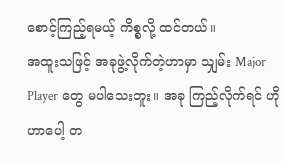စောင့်ကြည့်ရမယ့် ကိစ္စလို့ ထင်တယ်။
အထူးသဖြင့် အခုဖွဲ့လိုက်တဲ့ဟာမှာ သျှမ်း Major Player တွေ မပါသေးဘူး။ အခု ကြည့်လိုက်ရင် ဟိုဟာပေါ့ တ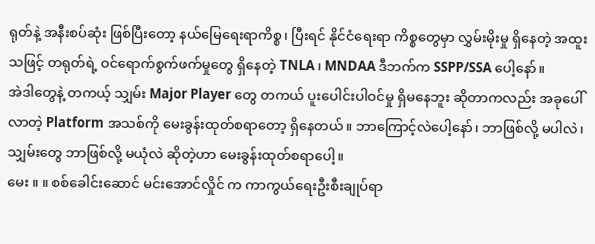ရုတ်နဲ့ အနီးစပ်ဆုံး ဖြစ်ပြီးတော့ နယ်မြေရေးရာကိစ္စ၊ ပြီးရင် နိုင်ငံရေးရာ ကိစ္စတွေမှာ လွှမ်းမိုးမှု ရှိနေတဲ့ အထူးသဖြင့် တရုတ်ရဲ့ ဝင်ရောက်စွက်ဖက်မှုတွေ ရှိနေတဲ့ TNLA ၊ MNDAA ဒီဘက်က SSPP/SSA ပေါ့နော်။
အဲဒါတွေနဲ့ တကယ့် သျှမ်း Major Player တွေ တကယ် ပူးပေါင်းပါဝင်မှု ရှိမနေဘူး ဆိုတာကလည်း အခုပေါ်လာတဲ့ Platform အသစ်ကို မေးခွန်းထုတ်စရာတော့ ရှိနေတယ်။ ဘာကြောင့်လဲပေါ့နော်၊ ဘာဖြစ်လို့ မပါလဲ၊ သျှမ်းတွေ ဘာဖြစ်လို့ မယုံလဲ ဆိုတဲ့ဟာ မေးခွန်းထုတ်စရာပေါ့။
မေး ။ ။ စစ်ခေါင်းဆောင် မင်းအောင်လှိုင် က ကာကွယ်ရေးဦးစီးချုပ်ရာ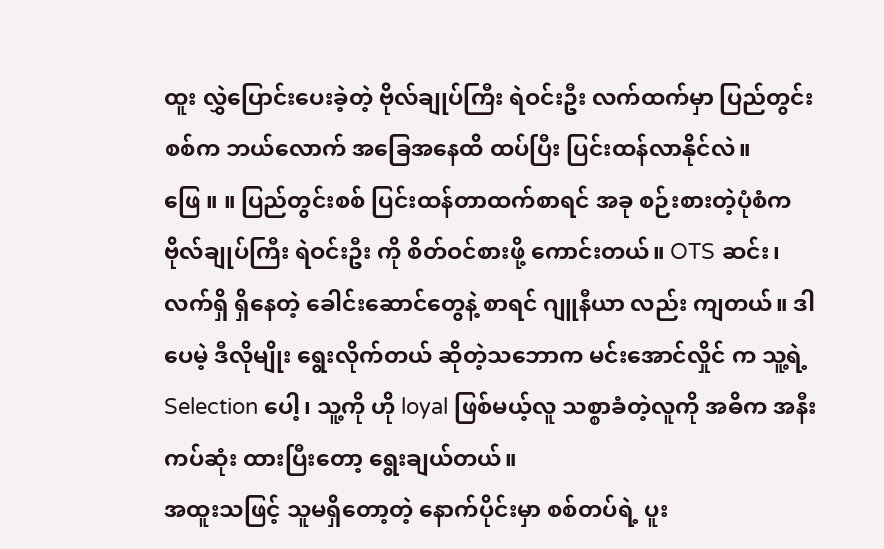ထူး လွှဲပြောင်းပေးခဲ့တဲ့ ဗိုလ်ချုပ်ကြီး ရဲဝင်းဦး လက်ထက်မှာ ပြည်တွင်းစစ်က ဘယ်လောက် အခြေအနေထိ ထပ်ပြီး ပြင်းထန်လာနိုင်လဲ။
ဖြေ ။ ။ ပြည်တွင်းစစ် ပြင်းထန်တာထက်စာရင် အခု စဉ်းစားတဲ့ပုံစံက ဗိုလ်ချုပ်ကြီး ရဲဝင်းဦး ကို စိတ်ဝင်စားဖို့ ကောင်းတယ်။ OTS ဆင်း၊ လက်ရှိ ရှိနေတဲ့ ခေါင်းဆောင်တွေနဲ့ စာရင် ဂျူနီယာ လည်း ကျတယ်။ ဒါပေမဲ့ ဒီလိုမျိုး ရွေးလိုက်တယ် ဆိုတဲ့သဘောက မင်းအောင်လှိုင် က သူ့ရဲ့ Selection ပေါ့၊ သူ့ကို ဟို loyal ဖြစ်မယ့်လူ သစ္စာခံတဲ့လူကို အဓိက အနီးကပ်ဆုံး ထားပြီးတော့ ရွေးချယ်တယ်။
အထူးသဖြင့် သူမရှိတော့တဲ့ နောက်ပိုင်းမှာ စစ်တပ်ရဲ့ ပူး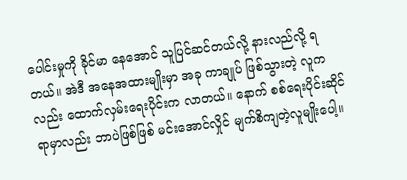ပေါင်းမှုကို ခိုင်မာ နေအောင် သူပြင်ဆင်တယ်လို့ နားလည်လို့ ရတယ်။ အဲဒီ အနေအထားမျိုးမှာ အခု ကာချုပ် ဖြစ်သွားတဲ့ လူကလည်း ထောက်လှမ်းရေးပိုင်းက လာတယ်။ နောက် စစ်ရေးပိုင်းဆိုင်ရာမှာလည်း ဘာပဲဖြစ်ဖြစ် မင်းအောင်လှိုင် မျက်စိကျတဲ့လူမျိုးပေါ့။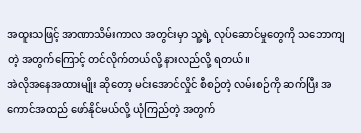အထူးသဖြင့် အာဏာသိမ်းကာလ အတွင်းမှာ သူ့ရဲ့ လုပ်ဆောင်မှုတွေကို သဘောကျတဲ့ အတွက်ကြောင့် တင်လိုက်တယ်လို့ နားလည်လို့ ရတယ်။
အဲလိုအနေအထားမျိုး ဆိုတော့ မင်းအောင်လှိုင် စီစဉ်တဲ့ လမ်းစဉ်ကို ဆက်ပြီး အကောင်အထည် ဖော်နိုင်မယ်လို့ ယုံကြည်တဲ့ အတွက်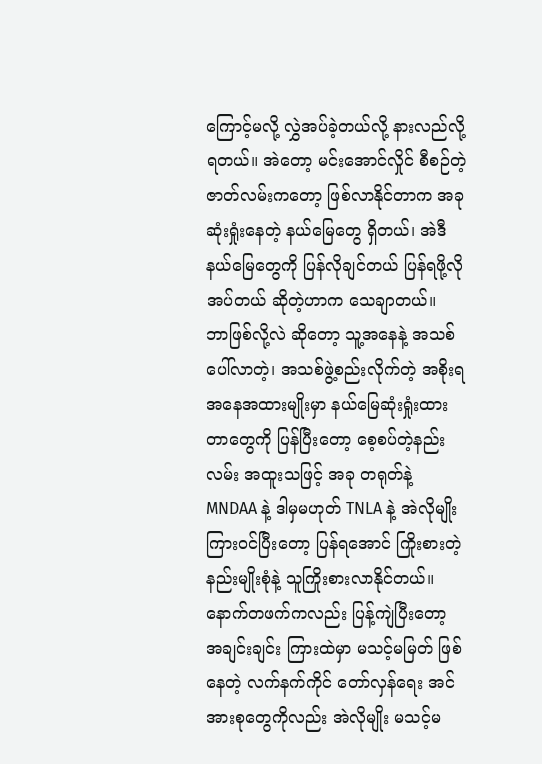ကြောင့်မလို့ လွှဲအပ်ခဲ့တယ်လို့ နားလည်လို့ ရတယ်။ အဲတော့ မင်းအောင်လှိုင် စီစဉ်တဲ့ ဇာတ်လမ်းကတော့ ဖြစ်လာနိုင်တာက အခု ဆုံးရှုံးနေတဲ့ နယ်မြေတွေ ရှိတယ်၊ အဲဒီနယ်မြေတွေကို ပြန်လိုချင်တယ် ပြန်ရဖို့လိုအပ်တယ် ဆိုတဲ့ဟာက သေချာတယ်။
ဘာဖြစ်လို့လဲ ဆိုတော့ သူ့အနေနဲ့ အသစ်ပေါ်လာတဲ့၊ အသစ်ဖွဲ့စည်းလိုက်တဲ့ အစိုးရ အနေအထားမျိုးမှာ နယ်မြေဆုံးရှုံးထားတာတွေကို ပြန်ပြီးတော့ စေ့စပ်တဲ့နည်းလမ်း အထူးသဖြင့် အခု တရုတ်နဲ့ MNDAA နဲ့ ဒါမှမဟုတ် TNLA နဲ့ အဲလိုမျိုး ကြားဝင်ပြီးတော့ ပြန်ရအောင် ကြိုးစားတဲ့ နည်းမျိုးစုံနဲ့ သူကြိုးစားလာနိုင်တယ်။
နောက်တဖက်ကလည်း ပြန့်ကျဲပြီးတော့ အချင်းချင်း ကြားထဲမှာ မသင့်မမြတ် ဖြစ်နေတဲ့ လက်နက်ကိုင် တော်လှန်ရေး အင်အားစုတွေကိုလည်း အဲလိုမျိုး မသင့်မ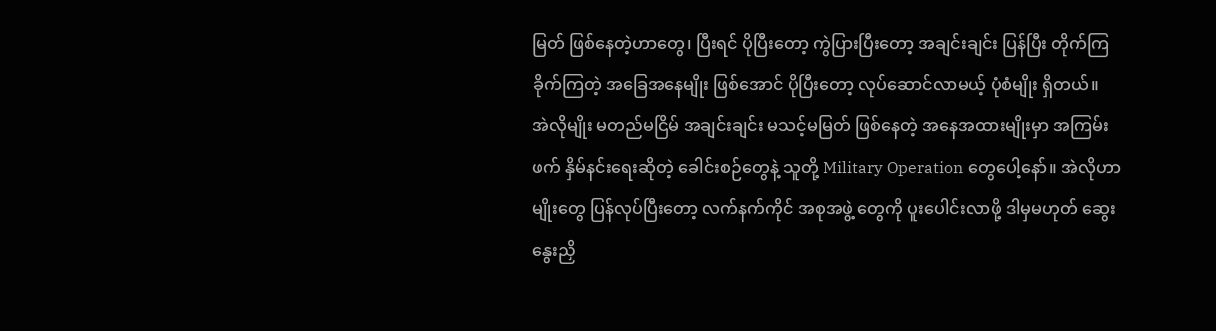မြတ် ဖြစ်နေတဲ့ဟာတွေ၊ ပြီးရင် ပိုပြီးတော့ ကွဲပြားပြီးတော့ အချင်းချင်း ပြန်ပြီး တိုက်ကြခိုက်ကြတဲ့ အခြေအနေမျိုး ဖြစ်အောင် ပိုပြီးတော့ လုပ်ဆောင်လာမယ့် ပုံစံမျိုး ရှိတယ်။
အဲလိုမျိုး မတည်မငြိမ် အချင်းချင်း မသင့်မမြတ် ဖြစ်နေတဲ့ အနေအထားမျိုးမှာ အကြမ်းဖက် နှိမ်နင်းရေးဆိုတဲ့ ခေါင်းစဉ်တွေနဲ့ သူတို့ Military Operation တွေပေါ့နော်။ အဲလိုဟာမျိုးတွေ ပြန်လုပ်ပြီးတော့ လက်နက်ကိုင် အစုအဖွဲ့ တွေကို ပူးပေါင်းလာဖို့ ဒါမှမဟုတ် ဆွေးနွေးညှိ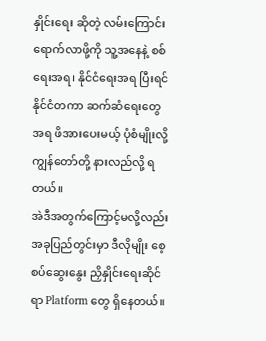နှိုင်းရေး ဆိုတဲ့ လမ်းကြောင်းရောက်လာဖို့ကို သူ့အနေနဲ့ စစ်ရေးအရ၊ နိုင်ငံရေးအရ ပြီးရင် နိုင်ငံတကာ ဆက်ဆံရေးတွေအရ ဖိအားပေးမယ့် ပုံစံမျိုးလို့ ကျွန်တော်တို့ နားလည်လို့ ရတယ်။
အဲဒီအတွက်ကြောင့်မလို့လည်း အခုပြည်တွင်းမှာ ဒီလိုမျိုး စေ့စပ်ဆွေးနွေး ညှိနှိုင်းရေးဆိုင်ရာ Platform တွေ ရှိနေတယ်။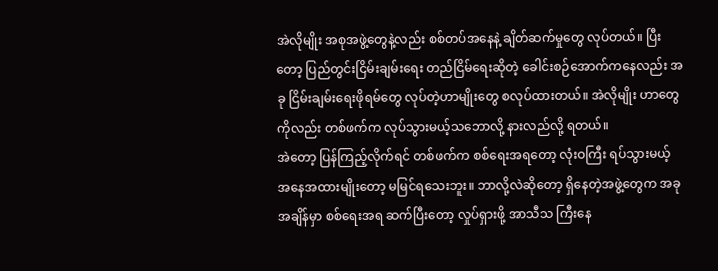အဲလိုမျိုး အစုအဖွဲ့တွေနဲ့လည်း စစ်တပ်အနေနဲ့ ချိတ်ဆက်မှုတွေ လုပ်တယ်။ ပြီးတော့ ပြည်တွင်းငြိမ်းချမ်းရေး တည်ငြိမ်ရေးဆိုတဲ့ ခေါင်းစဉ်အောက်ကနေလည်း အခု ငြိမ်းချမ်းရေးဖိုရမ်တွေ လုပ်တဲ့ဟာမျိုးတွေ စလုပ်ထားတယ်။ အဲလိုမျိုး ဟာတွေကိုလည်း တစ်ဖက်က လုပ်သွားမယ့်သဘောလို့ နားလည်လို့ ရတယ်။
အဲတော့ ပြန်ကြည့်လိုက်ရင် တစ်ဖက်က စစ်ရေးအရတော့ လုံးဝကြီး ရပ်သွားမယ့် အနေအထားမျိုးတော့ မမြင်ရသေးဘူး။ ဘာလို့လဲဆိုတော့ ရှိနေတဲ့အဖွဲ့တွေက အခုအချိန်မှာ စစ်ရေးအရ ဆက်ပြီးတော့ လှုပ်ရှားဖို့ အာသီသ ကြီးနေ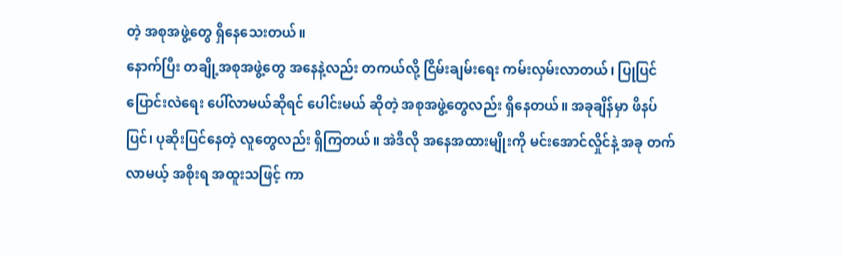တဲ့ အစုအဖွဲ့တွေ ရှိနေသေးတယ်။
နောက်ပြီး တချို့အစုအဖွဲ့တွေ အနေနဲ့လည်း တကယ်လို့ ငြိမ်းချမ်းရေး ကမ်းလှမ်းလာတယ်၊ ပြုပြင်ပြောင်းလဲရေး ပေါ်လာမယ်ဆိုရင် ပေါင်းမယ် ဆိုတဲ့ အစုအဖွဲ့တွေလည်း ရှိနေတယ်။ အခုချိန်မှာ ဖိနပ်ပြင်၊ ပုဆိုးပြင်နေတဲ့ လူတွေလည်း ရှိကြတယ်။ အဲဒီလို အနေအထားမျိုးကို မင်းအောင်လှိုင်နဲ့ အခု တက်လာမယ့် အစိုးရ အထူးသဖြင့် ကာ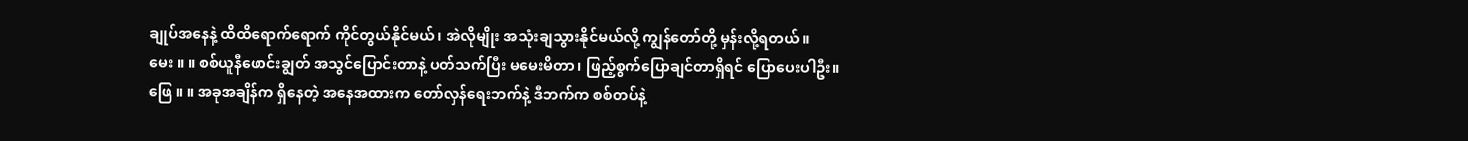ချုပ်အနေနဲ့ ထိထိရောက်ရောက် ကိုင်တွယ်နိုင်မယ်၊ အဲလိုမျိုး အသုံးချသွားနိုင်မယ်လို့ ကျွန်တော်တို့ မှန်းလို့ရတယ်။
မေး ။ ။ စစ်ယူနီဖောင်းချွတ် အသွင်ပြောင်းတာနဲ့ ပတ်သက်ပြီး မမေးမိတာ၊ ဖြည့်စွက်ပြောချင်တာရှိရင် ပြောပေးပါဦး။
ဖြေ ။ ။ အခုအချိန်က ရှိနေတဲ့ အနေအထားက တော်လှန်ရေးဘက်နဲ့ ဒီဘက်က စစ်တပ်နဲ့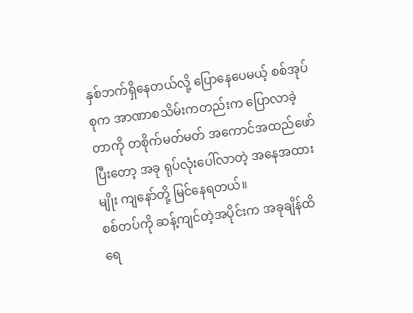နှစ်ဘက်ရှိနေတယ်လို့ ပြောနေပေမယ့် စစ်အုပ်စုက အာဏာစသိမ်းကတည်းက ပြောလာခဲ့တာကို တစိုက်မတ်မတ် အကောင်အထည်ဖော်ပြီးတော့ အခု ရုပ်လုံးပေါ်လာတဲ့ အနေအထားမျိုး ကျနော်တို့ မြင်နေရတယ်။
စစ်တပ်ကို ဆန့်ကျင်တဲ့အပိုင်းက အခုချိန်ထိ ရေ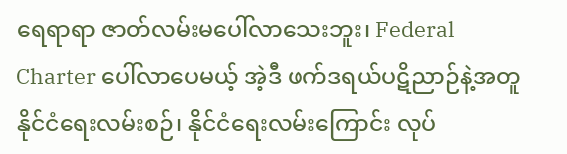ရေရာရာ ဇာတ်လမ်းမပေါ်လာသေးဘူး၊ Federal Charter ပေါ်လာပေမယ့် အဲ့ဒီ ဖက်ဒရယ်ပဋိညာဉ်နဲ့အတူ နိုင်ငံရေးလမ်းစဉ်၊ နိုင်ငံရေးလမ်းကြောင်း လုပ်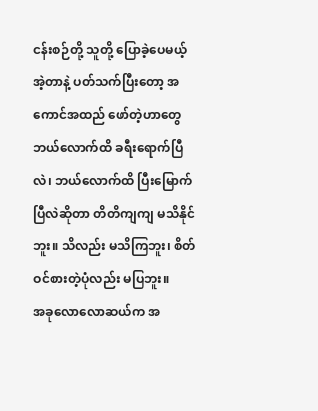ငန်းစဉ်တို့ သူတို့ ပြောခဲ့ပေမယ့် အဲ့တာနဲ့ ပတ်သက်ပြီးတော့ အကောင်အထည် ဖော်တဲ့ဟာတွေ ဘယ်လောက်ထိ ခရီးရောက်ပြီလဲ၊ ဘယ်လောက်ထိ ပြီးမြောက်ပြီလဲဆိုတာ တိတိကျကျ မသိနိုင်ဘူး။ သိလည်း မသိကြဘူး၊ စိတ်ဝင်စားတဲ့ပုံလည်း မပြဘူး။
အခုလောလောဆယ်က အ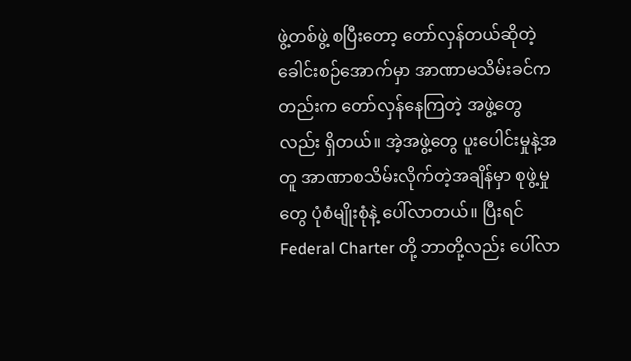ဖွဲ့တစ်ဖွဲ့ စပြီးတော့ တော်လှန်တယ်ဆိုတဲ့ ခေါင်းစဉ်အောက်မှာ အာဏာမသိမ်းခင်ကတည်းက တော်လှန်နေကြတဲ့ အဖွဲ့တွေလည်း ရှိတယ်။ အဲ့အဖွဲ့တွေ ပူးပေါင်းမှုနဲ့အတူ အာဏာစသိမ်းလိုက်တဲ့အချိန်မှာ စုဖွဲ့မှုတွေ ပုံစံမျိုးစုံနဲ့ ပေါ်လာတယ်။ ပြီးရင် Federal Charter တို့ ဘာတို့လည်း ပေါ်လာ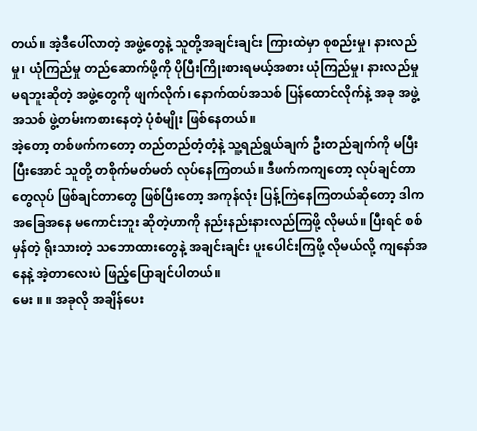တယ်။ အဲ့ဒီပေါ်လာတဲ့ အဖွဲ့တွေနဲ့ သူတို့အချင်းချင်း ကြားထဲမှာ စုစည်းမှု၊ နားလည်မှု၊ ယုံကြည်မှု တည်ဆောက်ဖို့ကို ပိုပြီးကြိုးစားရမယ့်အစား ယုံကြည်မှု၊ နားလည်မှု မရဘူးဆိုတဲ့ အဖွဲ့တွေကို ဖျက်လိုက်၊ နောက်ထပ်အသစ် ပြန်ထောင်လိုက်နဲ့ အခု အဖွဲ့အသစ် ဖွဲ့တမ်းကစားနေတဲ့ ပုံစံမျိုး ဖြစ်နေတယ်။
အဲ့တော့ တစ်ဖက်ကတော့ တည်တည်တံ့တံ့နဲ့ သူ့ရည်ရွယ်ချက် ဦးတည်ချက်ကို မပြီးပြီးအောင် သူတို့ တစိုက်မတ်မတ် လုပ်နေကြတယ်။ ဒီဖက်ကကျတော့ လုပ်ချင်တာတွေလုပ် ဖြစ်ချင်တာတွေ ဖြစ်ပြီးတော့ အကုန်လုံး ပြန့်ကြဲနေကြတယ်ဆိုတော့ ဒါက အခြေအနေ မကောင်းဘူး ဆိုတဲ့ဟာကို နည်းနည်းနားလည်ကြဖို့ လိုမယ်။ ပြီးရင် စစ်မှန်တဲ့ ရိုးသားတဲ့ သဘောထားတွေနဲ့ အချင်းချင်း ပူးပေါင်းကြဖို့ လိုမယ်လို့ ကျနော်အနေနဲ့ အဲ့တာလေးပဲ ဖြည့်ပြောချင်ပါတယ်။
မေး ။ ။ အခုလို အချိန်ပေး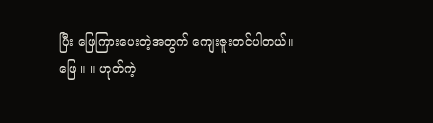ပြီး ဖြေကြားပေးတဲ့အတွက် ကျေးဇူးတင်ပါတယ်။
ဖြေ ။ ။ ဟုတ်ကဲ့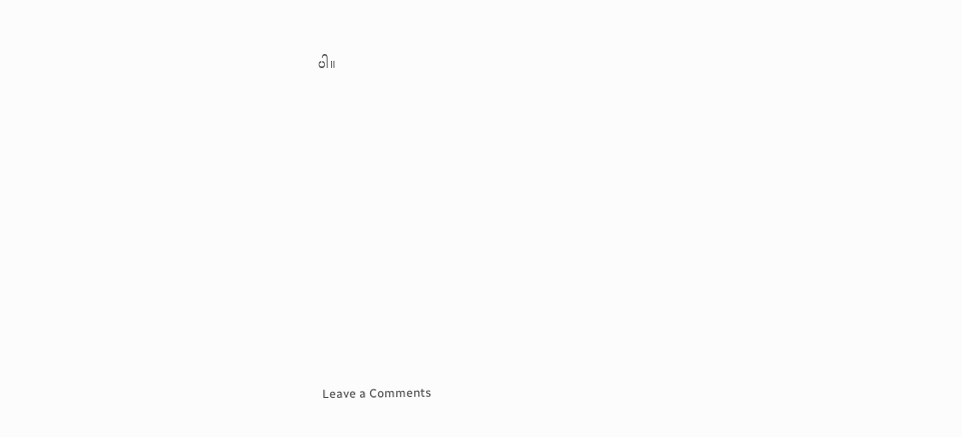ပါ။












Leave a Comments